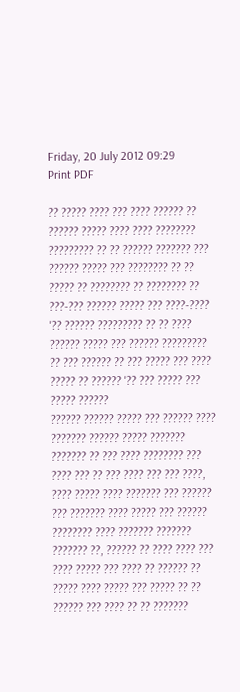Friday, 20 July 2012 09:29
Print PDF

?? ????? ???? ??? ???? ?????? ?? ?????? ????? ???? ???? ???????? ????????? ?? ?? ?????? ??????? ??? ?????? ????? ??? ???????? ?? ?? ????? ?? ???????? ?? ???????? ?? ???-??? ?????? ????? ??? ????-???? '?? ?????? ????????? ?? ?? ???? ?????? ????? ??? ?????? ????????? ?? ??? ?????? ?? ??? ????? ??? ???? ????? ?? ?????? '?? ??? ????? ??? ????? ??????
?????? ?????? ????? ??? ?????? ???? ??????? ?????? ????? ??????? ??????? ?? ??? ???? ???????? ??? ???? ??? ?? ??? ???? ??? ??? ????, ???? ????? ???? ??????? ??? ?????? ??? ??????? ???? ????? ??? ?????? ???????? ???? ??????? ??????? ??????? ??, ?????? ?? ???? ???? ??? ???? ????? ??? ???? ?? ?????? ?? ????? ???? ????? ??? ????? ?? ?? ?????? ??? ???? ?? ?? ???????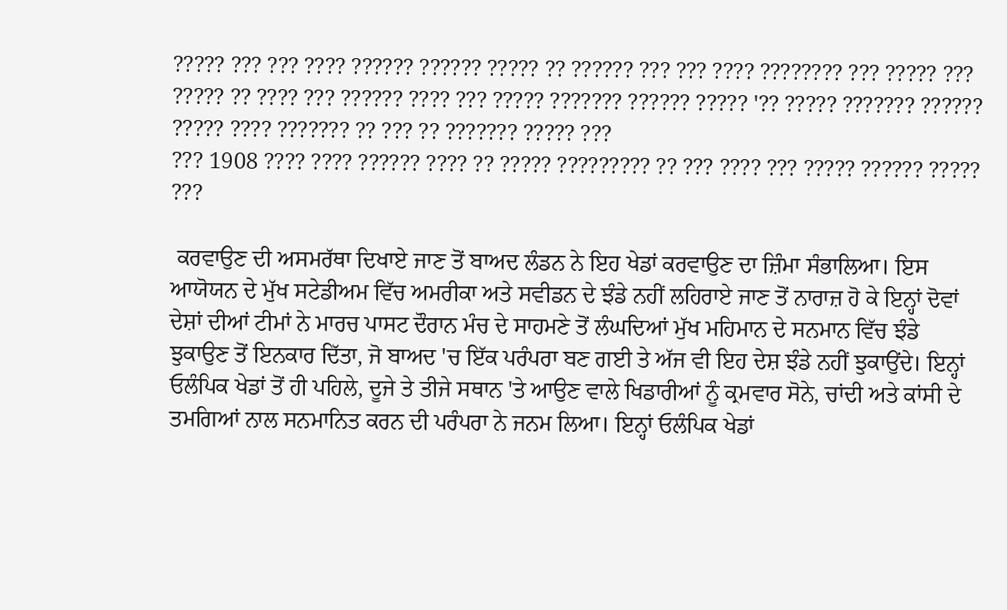????? ??? ??? ???? ?????? ?????? ????? ?? ?????? ??? ??? ???? ???????? ??? ????? ??? ????? ?? ???? ??? ?????? ???? ??? ????? ??????? ?????? ????? '?? ????? ??????? ?????? ????? ???? ??????? ?? ??? ?? ??????? ????? ???
??? 1908 ???? ???? ?????? ???? ?? ????? ????????? ?? ??? ???? ??? ????? ?????? ????? ???

 ਕਰਵਾਉਣ ਦੀ ਅਸਮਰੱਥਾ ਦਿਖਾਏ ਜਾਣ ਤੋਂ ਬਾਅਦ ਲੰਡਨ ਨੇ ਇਹ ਖੇਡਾਂ ਕਰਵਾਉਣ ਦਾ ਜ਼ਿੰਮਾ ਸੰਭਾਲਿਆ। ਇਸ ਆਯੋਯਨ ਦੇ ਮੁੱਖ ਸਟੇਡੀਅਮ ਵਿੱਚ ਅਮਰੀਕਾ ਅਤੇ ਸਵੀਡਨ ਦੇ ਝੰਡੇ ਨਹੀਂ ਲਹਿਰਾਏ ਜਾਣ ਤੋਂ ਨਾਰਾਜ਼ ਹੋ ਕੇ ਇਨ੍ਹਾਂ ਦੋਵਾਂ ਦੇਸ਼ਾਂ ਦੀਆਂ ਟੀਮਾਂ ਨੇ ਮਾਰਚ ਪਾਸਟ ਦੌਰਾਨ ਮੰਚ ਦੇ ਸਾਹਮਣੇ ਤੋਂ ਲੰਘਦਿਆਂ ਮੁੱਖ ਮਹਿਮਾਨ ਦੇ ਸਨਮਾਨ ਵਿੱਚ ਝੰਡੇ ਝੁਕਾਉਣ ਤੋਂ ਇਨਕਾਰ ਦਿੱਤਾ, ਜੋ ਬਾਅਦ 'ਚ ਇੱਕ ਪਰੰਪਰਾ ਬਣ ਗਈ ਤੇ ਅੱਜ ਵੀ ਇਹ ਦੇਸ਼ ਝੰਡੇ ਨਹੀਂ ਝੁਕਾਉਂਦੇ। ਇਨ੍ਹਾਂ ਓਲੰਪਿਕ ਖੇਡਾਂ ਤੋਂ ਹੀ ਪਹਿਲੇ, ਦੂਜੇ ਤੇ ਤੀਜੇ ਸਥਾਨ 'ਤੇ ਆਉਣ ਵਾਲੇ ਖਿਡਾਰੀਆਂ ਨੂੰ ਕ੍ਰਮਵਾਰ ਸੋਨੇ, ਚਾਂਦੀ ਅਤੇ ਕਾਂਸੀ ਦੇ ਤਮਗਿਆਂ ਨਾਲ ਸਨਮਾਨਿਤ ਕਰਨ ਦੀ ਪਰੰਪਰਾ ਨੇ ਜਨਮ ਲਿਆ। ਇਨ੍ਹਾਂ ਓਲੰਪਿਕ ਖੇਡਾਂ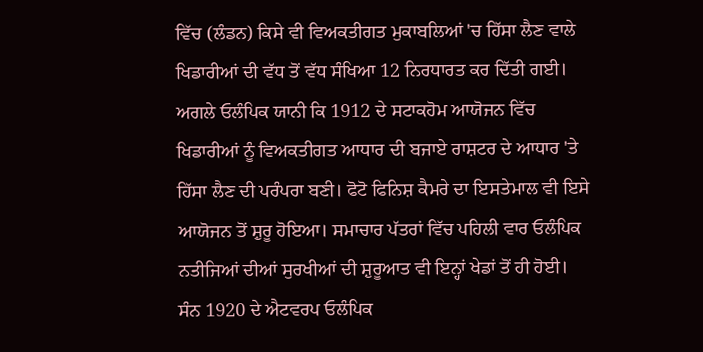ਵਿੱਚ (ਲੰਡਨ) ਕਿਸੇ ਵੀ ਵਿਅਕਤੀਗਤ ਮੁਕਾਬਲਿਆਂ 'ਚ ਹਿੱਸਾ ਲੈਣ ਵਾਲੇ ਖਿਡਾਰੀਆਂ ਦੀ ਵੱਧ ਤੋਂ ਵੱਧ ਸੰਖਿਆ 12 ਨਿਰਧਾਰਤ ਕਰ ਦਿੱਤੀ ਗਈ।
ਅਗਲੇ ਓਲੰਪਿਕ ਯਾਨੀ ਕਿ 1912 ਦੇ ਸਟਾਕਹੋਮ ਆਯੋਜਨ ਵਿੱਚ ਖਿਡਾਰੀਆਂ ਨੂੰ ਵਿਅਕਤੀਗਤ ਆਧਾਰ ਦੀ ਬਜਾਏ ਰਾਸ਼ਟਰ ਦੇ ਆਧਾਰ 'ਤੇ ਹਿੱਸਾ ਲੈਣ ਦੀ ਪਰੰਪਰਾ ਬਣੀ। ਫੋਟੋ ਫਿਨਿਸ਼ ਕੈਮਰੇ ਦਾ ਇਸਤੇਮਾਲ ਵੀ ਇਸੇ ਆਯੋਜਨ ਤੋਂ ਸ਼ੁਰੂ ਹੋਇਆ। ਸਮਾਚਾਰ ਪੱਤਰਾਂ ਵਿੱਚ ਪਹਿਲੀ ਵਾਰ ਓਲੰਪਿਕ ਨਤੀਜਿਆਂ ਦੀਆਂ ਸੁਰਖੀਆਂ ਦੀ ਸ਼ੁਰੂਆਤ ਵੀ ਇਨ੍ਹਾਂ ਖੇਡਾਂ ਤੋਂ ਹੀ ਹੋਈ। ਸੰਨ 1920 ਦੇ ਐਟਵਰਪ ਓਲੰਪਿਕ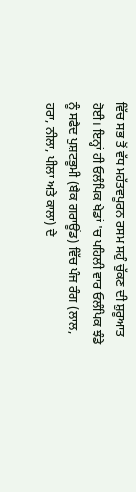ਵਿੱਚ ਸਭ ਤੋਂ ਵੱਧ ਮਹੱਤਵਪੂਰਨ ਰਸਮ ਸਹੁੰ ਚੁੱਕਣ ਦੀ ਸ਼ੁਰੂਆਤ ਹੋਈ। ਇਨ੍ਹਾਂ ਹੀ ਓਲੰਪਿਕ ਖੇਡਾਂ 'ਚ ਪਹਿਲੀ ਵਾਰ ਓਲੰਪਿਕ ਝੰਡੇ ਨੂੰ ਸਫੈਦ ਪੁਸ਼ਟਭੂਮੀ (ਬੈਕ ਗਰਾਊਂਡ) ਵਿੱਚ ਪੰਜ ਰੰਗ (ਲਾਲ, ਹਰਾ, ਨੀਲਾ, ਪੀਲਾ ਅਤੇ ਕਾਲਾ) ਦੇ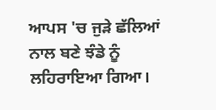ਆਪਸ 'ਚ ਜੁੜੇ ਛੱਲਿਆਂ ਨਾਲ ਬਣੇ ਝੰਡੇ ਨੂੰ ਲਹਿਰਾਇਆ ਗਿਆ।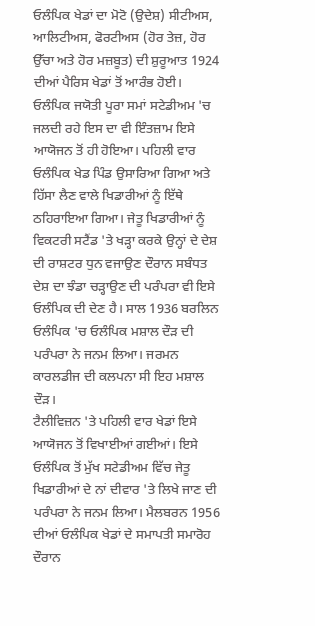ਓਲੰਪਿਕ ਖੇਡਾਂ ਦਾ ਮੋਟੋ (ਉਦੇਸ਼) ਸੀਟੀਅਸ, ਆਲਿਟੀਅਸ, ਫੋਰਟੀਅਸ (ਹੋਰ ਤੇਜ਼, ਹੋਰ ਉੱਚਾ ਅਤੇ ਹੋਰ ਮਜ਼ਬੂਤ) ਦੀ ਸ਼ੁਰੂਆਤ 1924 ਦੀਆਂ ਪੈਰਿਸ ਖੇਡਾਂ ਤੋਂ ਆਰੰਭ ਹੋਈ। ਓਲੰਪਿਕ ਜਯੋਤੀ ਪੂਰਾ ਸਮਾਂ ਸਟੇਡੀਅਮ 'ਚ ਜਲਦੀ ਰਹੇ ਇਸ ਦਾ ਵੀ ਇੰਤਜ਼ਾਮ ਇਸੇ ਆਯੋਜਨ ਤੋਂ ਹੀ ਹੋਇਆ। ਪਹਿਲੀ ਵਾਰ ਓਲੰਪਿਕ ਖੇਡ ਪਿੰਡ ਉਸਾਰਿਆ ਗਿਆ ਅਤੇ ਹਿੱਸਾ ਲੈਣ ਵਾਲੇ ਖਿਡਾਰੀਆਂ ਨੂੰ ਇੱਥੇ ਠਹਿਰਾਇਆ ਗਿਆ। ਜੇਤੂ ਖਿਡਾਰੀਆਂ ਨੂੰ ਵਿਕਟਰੀ ਸਟੈਂਡ 'ਤੇ ਖੜ੍ਹਾ ਕਰਕੇ ਉਨ੍ਹਾਂ ਦੇ ਦੇਸ਼ ਦੀ ਰਾਸ਼ਟਰ ਧੁਨ ਵਜਾਉਣ ਦੌਰਾਨ ਸਬੰਧਤ ਦੇਸ਼ ਦਾ ਝੰਡਾ ਚੜ੍ਹਾਉਣ ਦੀ ਪਰੰਪਰਾ ਵੀ ਇਸੇ ਓਲੰਪਿਕ ਦੀ ਦੇਣ ਹੈ। ਸਾਲ 1936 ਬਰਲਿਨ ਓਲੰਪਿਕ 'ਚ ਓਲੰਪਿਕ ਮਸ਼ਾਲ ਦੌੜ ਦੀ ਪਰੰਪਰਾ ਨੇ ਜਨਮ ਲਿਆ। ਜਰਮਨ ਕਾਰਲਡੀਜ ਦੀ ਕਲਪਨਾ ਸੀ ਇਹ ਮਸ਼ਾਲ ਦੌੜ।
ਟੈਲੀਵਿਜ਼ਨ 'ਤੇ ਪਹਿਲੀ ਵਾਰ ਖੇਡਾਂ ਇਸੇ ਆਯੋਜਨ ਤੋਂ ਵਿਖਾਈਆਂ ਗਈਆਂ। ਇਸੇ ਓਲੰਪਿਕ ਤੋਂ ਮੁੱਖ ਸਟੇਡੀਅਮ ਵਿੱਚ ਜੇਤੂ ਖਿਡਾਰੀਆਂ ਦੇ ਨਾਂ ਦੀਵਾਰ 'ਤੇ ਲਿਖੇ ਜਾਣ ਦੀ ਪਰੰਪਰਾ ਨੇ ਜਨਮ ਲਿਆ। ਮੈਲਬਰਨ 1956 ਦੀਆਂ ਓਲੰਪਿਕ ਖੇਡਾਂ ਦੇ ਸਮਾਪਤੀ ਸਮਾਰੋਹ ਦੌਰਾਨ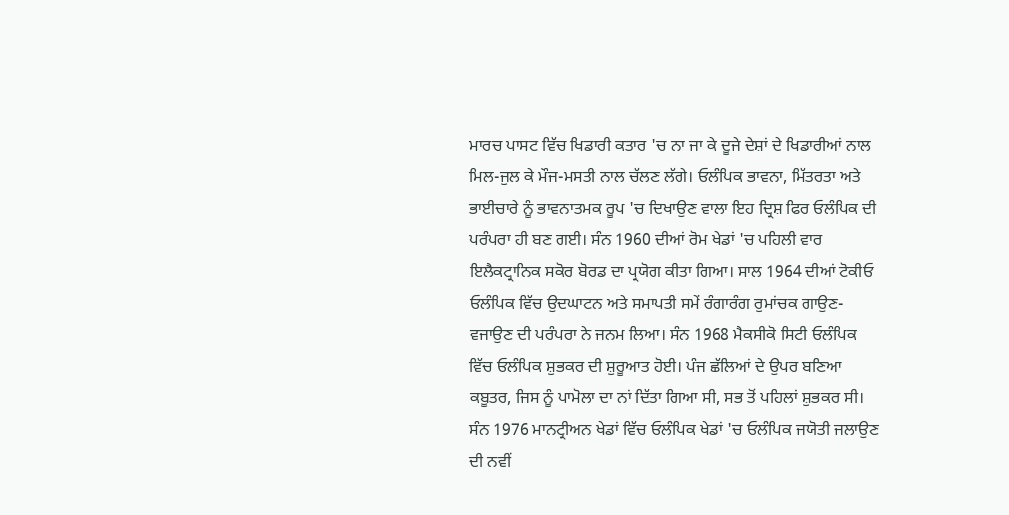ਮਾਰਚ ਪਾਸਟ ਵਿੱਚ ਖਿਡਾਰੀ ਕਤਾਰ 'ਚ ਨਾ ਜਾ ਕੇ ਦੂਜੇ ਦੇਸ਼ਾਂ ਦੇ ਖਿਡਾਰੀਆਂ ਨਾਲ ਮਿਲ-ਜੁਲ ਕੇ ਮੌਜ-ਮਸਤੀ ਨਾਲ ਚੱਲਣ ਲੱਗੇ। ਓਲੰਪਿਕ ਭਾਵਨਾ, ਮਿੱਤਰਤਾ ਅਤੇ ਭਾਈਚਾਰੇ ਨੂੰ ਭਾਵਨਾਤਮਕ ਰੂਪ 'ਚ ਦਿਖਾਉਣ ਵਾਲਾ ਇਹ ਦ੍ਰਿਸ਼ ਫਿਰ ਓਲੰਪਿਕ ਦੀ ਪਰੰਪਰਾ ਹੀ ਬਣ ਗਈ। ਸੰਨ 1960 ਦੀਆਂ ਰੋਮ ਖੇਡਾਂ 'ਚ ਪਹਿਲੀ ਵਾਰ ਇਲੈਕਟ੍ਰਾਨਿਕ ਸਕੋਰ ਬੋਰਡ ਦਾ ਪ੍ਰਯੋਗ ਕੀਤਾ ਗਿਆ। ਸਾਲ 1964 ਦੀਆਂ ਟੋਕੀਓ ਓਲੰਪਿਕ ਵਿੱਚ ਉਦਘਾਟਨ ਅਤੇ ਸਮਾਪਤੀ ਸਮੇਂ ਰੰਗਾਰੰਗ ਰੁਮਾਂਚਕ ਗਾਉਣ-ਵਜਾਉਣ ਦੀ ਪਰੰਪਰਾ ਨੇ ਜਨਮ ਲਿਆ। ਸੰਨ 1968 ਮੈਕਸੀਕੋ ਸਿਟੀ ਓਲੰਪਿਕ ਵਿੱਚ ਓਲੰਪਿਕ ਸ਼ੁਭਕਰ ਦੀ ਸ਼ੁਰੂਆਤ ਹੋਈ। ਪੰਜ ਛੱਲਿਆਂ ਦੇ ਉਪਰ ਬਣਿਆ ਕਬੂਤਰ, ਜਿਸ ਨੂੰ ਪਾਮੋਲਾ ਦਾ ਨਾਂ ਦਿੱਤਾ ਗਿਆ ਸੀ, ਸਭ ਤੋਂ ਪਹਿਲਾਂ ਸ਼ੁਭਕਰ ਸੀ। ਸੰਨ 1976 ਮਾਨਟ੍ਰੀਅਨ ਖੇਡਾਂ ਵਿੱਚ ਓਲੰਪਿਕ ਖੇਡਾਂ 'ਚ ਓਲੰਪਿਕ ਜਯੋਤੀ ਜਲਾਉਣ ਦੀ ਨਵੀਂ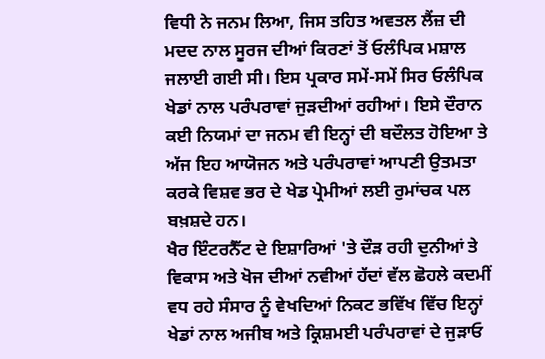ਵਿਧੀ ਨੇ ਜਨਮ ਲਿਆ, ਜਿਸ ਤਹਿਤ ਅਵਤਲ ਲੈਂਜ਼ ਦੀ ਮਦਦ ਨਾਲ ਸੂਰਜ ਦੀਆਂ ਕਿਰਣਾਂ ਤੋਂ ਓਲੰਪਿਕ ਮਸ਼ਾਲ ਜਲਾਈ ਗਈ ਸੀ। ਇਸ ਪ੍ਰਕਾਰ ਸਮੇਂ-ਸਮੇਂ ਸਿਰ ਓਲੰਪਿਕ ਖੇਡਾਂ ਨਾਲ ਪਰੰਪਰਾਵਾਂ ਜੁੜਦੀਆਂ ਰਹੀਆਂ। ਇਸੇ ਦੌਰਾਨ ਕਈ ਨਿਯਮਾਂ ਦਾ ਜਨਮ ਵੀ ਇਨ੍ਹਾਂ ਦੀ ਬਦੌਲਤ ਹੋਇਆ ਤੇ ਅੱਜ ਇਹ ਆਯੋਜਨ ਅਤੇ ਪਰੰਪਰਾਵਾਂ ਆਪਣੀ ਉਤਮਤਾ ਕਰਕੇ ਵਿਸ਼ਵ ਭਰ ਦੇ ਖੇਡ ਪ੍ਰੇਮੀਆਂ ਲਈ ਰੁਮਾਂਚਕ ਪਲ ਬਖ਼ਸ਼ਦੇ ਹਨ।
ਖੈਰ ਇੰਟਰਨੈੱਟ ਦੇ ਇਸ਼ਾਰਿਆਂ 'ਤੇ ਦੌੜ ਰਹੀ ਦੁਨੀਆਂ ਤੇ ਵਿਕਾਸ ਅਤੇ ਖੋਜ ਦੀਆਂ ਨਵੀਆਂ ਹੱਦਾਂ ਵੱਲ ਛੋਹਲੇ ਕਦਮੀਂ ਵਧ ਰਹੇ ਸੰਸਾਰ ਨੂੰ ਵੇਖਦਿਆਂ ਨਿਕਟ ਭਵਿੱਖ ਵਿੱਚ ਇਨ੍ਹਾਂ ਖੇਡਾਂ ਨਾਲ ਅਜੀਬ ਅਤੇ ਕ੍ਰਿਸ਼ਮਈ ਪਰੰਪਰਾਵਾਂ ਦੇ ਜੁੜਾਓ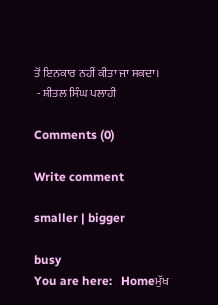ਤੋਂ ਇਨਕਾਰ ਨਹੀਂ ਕੀਤਾ ਜਾ ਸਕਦਾ।
 - ਸ਼ੀਤਲ ਸਿੰਘ ਪਲਾਹੀ

Comments (0)

Write comment

smaller | bigger

busy
You are here:   Homeਮੁੱਖ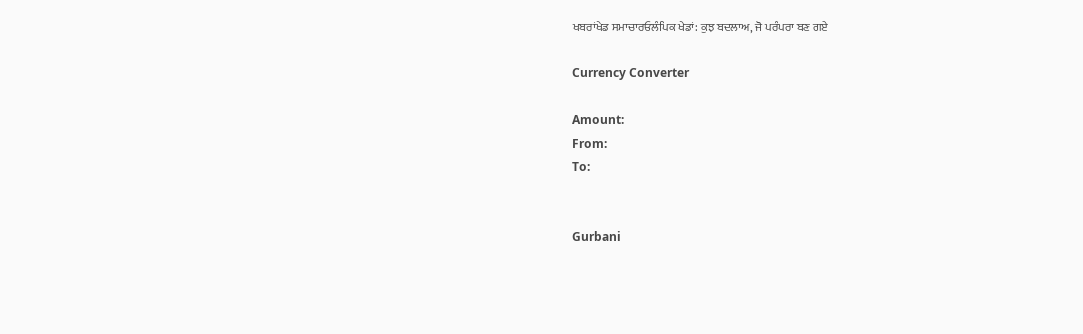ਖਬਰਾਂਖੇਡ ਸਮਾਚਾਰਓਲੰਪਿਕ ਖੇਡਾਂ: ਕੁਝ ਬਦਲਾਅ, ਜੋ ਪਰੰਪਰਾ ਬਣ ਗਏ

Currency Converter

Amount:
From:
To:


Gurbani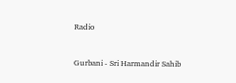Radio


Gurbani - Sri Harmandir Sahib